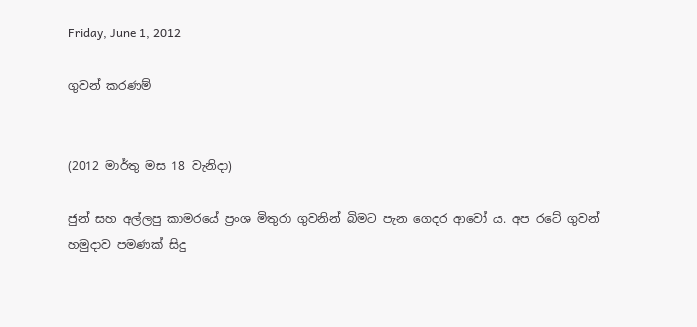Friday, June 1, 2012

ගුවන් කරණම්


(2012 මාර්තු මස 18 වැනිදා)

ජුන් සහ අල්ලපු කාමරයේ ප්‍රංශ මිතුරා ගුවනින් බිමට පැන ගෙදර ආවෝ ය. අප රටේ ගුවන් හමුදාව පමණක් සිදු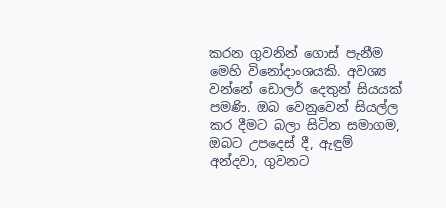කරන ගුවනින් ගොස් පැනීම මෙහි විනෝදාංශයකි. අවශ්‍ය වන්නේ ඩොලර් දෙතුන් සියයක් පමණි. ඔබ වෙනුවෙන් සියල්ල කර දීමට බලා සිටින සමාගම, ඔබට උපදෙස් දී, ඇඳුම් අන්දවා, ගුවන‍ට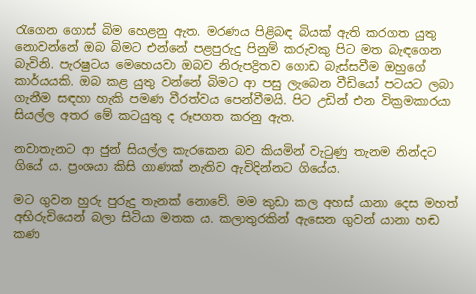රැගෙන ගොස් බිම හෙළනු ඇත. මරණය පිළිබඳ බියක් ඇති කරගත යුතු නොවන්නේ ඔබ බිමට එන්නේ පළපුරුදු පිනුම් කරුවකු පිට මත බැඳගෙන බැවිනි. පැරෂු‍ටය මෙහෙයවා ඔබව නිරුපද්‍රිතව ගොඩ බැස්සවීම ඔහුගේ කාර්යයකි. ඔබ කළ යුතු වන්නේ බිමට ආ පසු ලැබෙන වීඩියෝ පටයට ල‍බා ගැනීම සඳහා හැකි පමණ වීරත්වය පෙන්වීමයි. පිට උඩින් එන වික්‍රමකාරයා සියල්ල අතර මේ කටයුතු ද රූපගත කරනු ඇත.

නවාතැනට ආ ජුන් සියල්ල කැරකෙන බව කියමින් වැටුණු තැනම නින්දට ගියේ ය. ප්‍රංශයා කිසි ගාණක් නැතිව ඇවිදින්න‍ට ගියේය.

මට ගුවන හුරු පුරුදු තැනක් නොවේ. මම කුඩා කල අහස් යානා දෙස මහත් අභිරුචියෙන් බලා සිටියා මතක ය. කලාතුරකින් ඇසෙන ගුවන් යානා හඬ කණ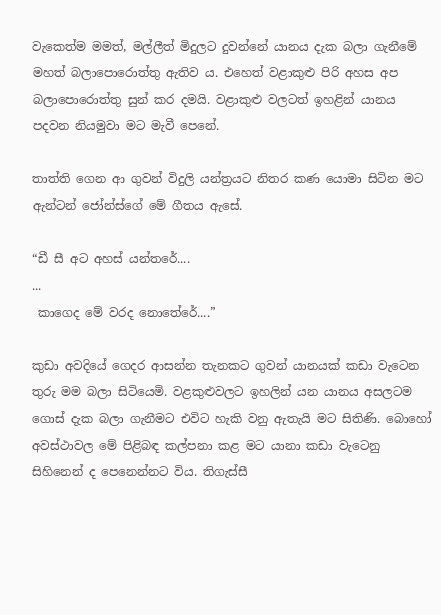වැකෙත්ම මමත්, මල්ලීත් මිදුලට දුවන්නේ යානය දැක බලා ගැනීමේ මහත් බලාපොරොත්තු ඇතිව ය. එහෙත් වළාකුළු පිරි අහස අප බලාපොරොත්තු සුන් කර දමයි. වළාකුළු වලටත් ඉහළින් යානය පදවන නියමුවා ම‍ට මැවී පෙනේ.

තාත්ති ගෙන ආ ගුවන් විදුලි ය‍න්ත්‍රයට නිතර කණ යොමා සිටින මට ඇන්ටන් ජෝන්ස්ගේ මේ ගීතය ඇසේ.

“ඩී සී අට අහස් යන්තරේ....
...
 කාගෙද මේ වරද නොතේරේ....”

කුඩා අවදියේ ගෙදර ආසන්න තැනකට ගුවන් යානයක් කඩා වැටෙන තුරු මම බලා සිටියෙමි. වළකුළුවලට ‍ඉහලින් යන යානය අසලටම ගොස් දැක බලා ගැනීමට එවි‍ට හැකි වනු ඇතැයි මට සිතිණි. බො‍හෝ අවස්ථා‍වල මේ පිළිබඳ කල්පනා කළ මට යානා කඩා වැටෙනු සිහිනෙන් ද පෙනෙන්න‍ට විය. තිගැස්සී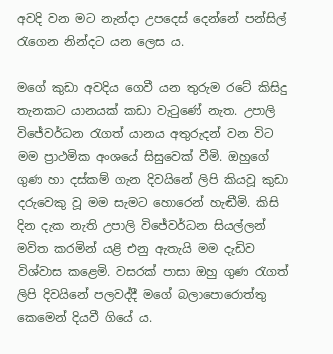අවදි වන මට නැන්දා උපදෙස් දෙන්නේ පන්සිල් රැගෙන නින්දට යන ලෙස ය.

මගේ කුඩා අවදිය ගෙවී යන තුරුම රටේ කිසිදු තැනකට යානයක් කඩා වැටුණේ නැත. උපාලි විජේවර්ධන රැගත් යානය අතුරුදන් වන වි‍ට මම ප්‍රාථමික අංශයේ සිසුවෙක් වීමි. ඔහුගේ ගුණ හා දස්කම් ගැන දිවයිනේ ලිපි කියවූ කුඩා දරුවෙකු වූ මම සැමට හොරෙන් හැඬීමි. කිසි දින දැක නැති උපාලි විජේවර්ධන සියල්ලන් මවිත කරමින් යළි එනු ඇතැයි මම දැඩිව විශ්වාස කළෙමි. වසරක් පාසා ඔහු ගුණ රැගත් ලිපි දිවයිනේ පලවද්දී මගේ බලාපොරොත්තු කෙමෙන් දියවී ගියේ ය.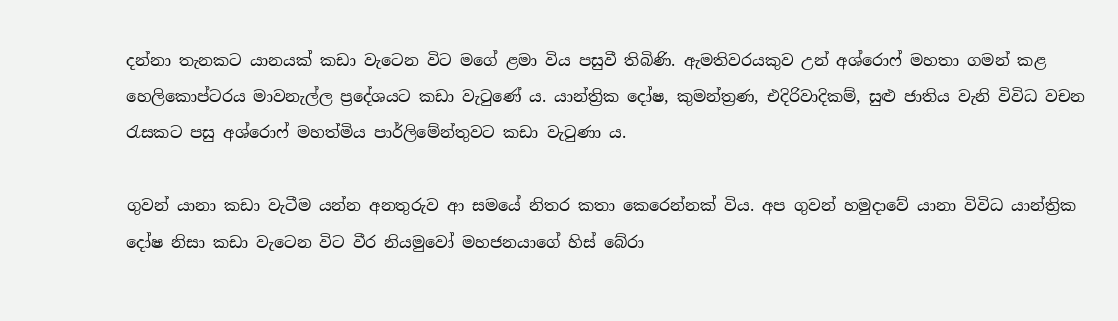දන්නා තැනකට යානයක් කඩා වැටෙන විට මගේ ළමා විය පසුවී තිබිණි. ඇමතිවරයකුව උන් අශ්රොෆ් මහතා ගමන් කළ හෙලිකොප්ටරය මාවනැල්ල ප්‍රදේශය‍ට කඩා වැටුණේ ය. යාන්ත්‍රික දෝෂ, කුමන්ත්‍රණ, එදිරිවාදිකම්, සුළු ජාතිය වැනි විවිධ වචන රැසකට පසු අශ්රොෆ් මහත්මිය පාර්ලිමේන්තුවට කඩා වැටුණා ය.

ගුවන් යානා කඩා වැටීම යන්න අනතුරුව ආ සමයේ නිතර කතා කෙරෙන්නක් විය. අප ගුවන් හමුදාවේ යානා විවිධ යාන්ත්‍රික දෝෂ නිසා කඩා වැටෙන විට වීර නියමුවෝ මහජනයාගේ හිස් බේරා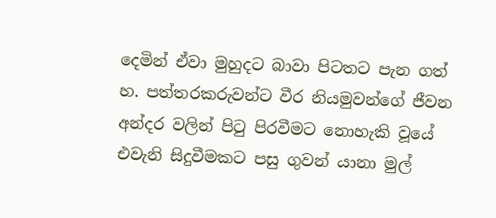දෙමින් ඒවා මුහුදට බාවා පිටතට පැන ගත් හ. පත්තරකරුවන්ට වීර නියමුවන්ගේ ජීවන අන්දර වලින් පිටු පිරවීමට නොහැකි වූයේ එවැනි සිදුවීමකට පසු ගුවන් යානා මුල්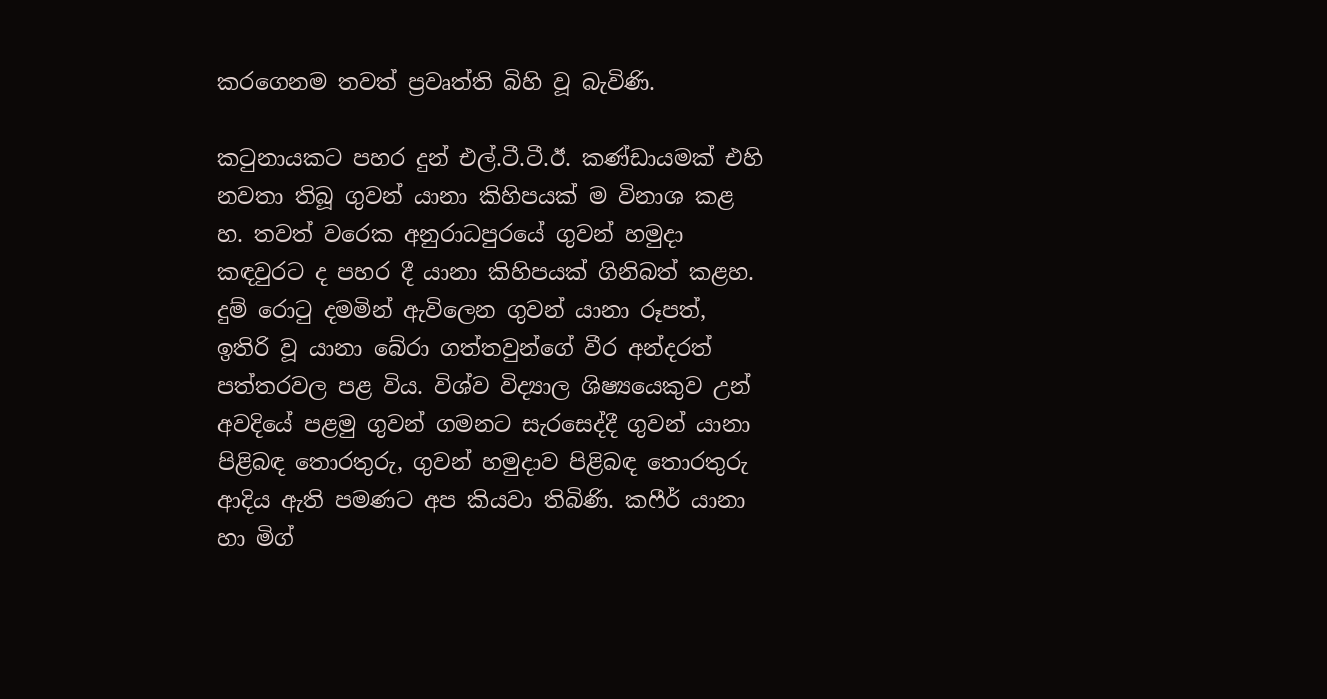කරගෙනම තවත් ප්‍රවෘත්ති බිහි වූ බැවිණි.

කටුනාය‍කට පහර දුන් එල්.ටී.ටී.ඊ. කණ්ඩායමක් එහි නවතා තිබූ ගුවන් යානා කිහිපයක් ම විනාශ කළ හ. තවත් වරෙක අනුරාධපුරයේ ගුවන් හමුදා කඳවුර‍ට ද පහර දී යානා කිහිපයක් ගිනිබත් කළහ. දුම් රොටු දමමින් ඇවිලෙන ගුවන් යානා රූපත්, ඉතිරි වූ යානා බේරා ගත්තවුන්ගේ වීර අන්දරත් පත්තරවල පළ විය. විශ්ව විද්‍යාල ශිෂ්‍යයෙකුව උන් අවදියේ පළමු ගුවන් ගමනට සැරසෙද්දී ගුවන් යානා පිළිබඳ තොරතුරු, ගුවන් හමුදාව පිළිබඳ තොරතුරු ආදිය ඇති පමණට අප කියවා තිබිණි. කෆීර් යානා හා මිග්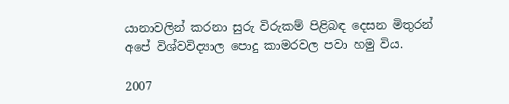යානාවලින් කරනා සුරු විරුකම් පිළිබඳ දෙසන මිතුරන් අපේ විශ්වවිද්‍යාල පොදු කාමරවල පවා හමු විය.

2007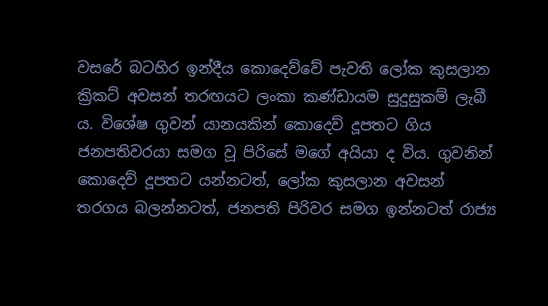වසරේ බටහිර ඉන්දීය කොදෙව්වේ පැවති ලෝක කුසලාන ක්‍රිකට් අවසන් තරඟයට ලංකා කණ්ඩායම සුදුසුකම් ලැබී ය. විශේෂ ගුවන් යානයකින් කොදෙව් දූපතට ගිය ජනපතිවරයා සමග වූ පිරිසේ මගේ අයියා ද විය. ගුවනින් කොදෙව් දූපත‍ට යන්නටත්, ලෝක කුසලාන අවසන් තරගය බලන්නටත්, ජනපති පිරිවර සමග ඉන්නටත් රාජ්‍ය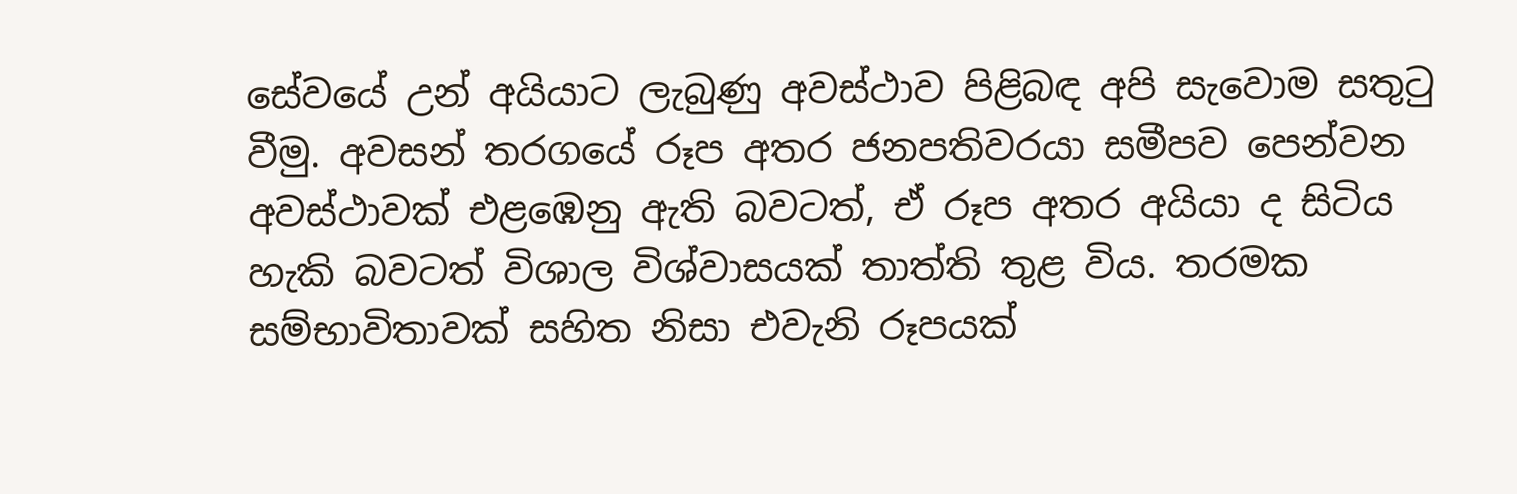සේවයේ උන් අයියාට ලැබුණු අවස්ථාව පිළිබඳ අපි සැවොම සතුටු වීමු. අවසන් තරගයේ රූප අතර ජනපතිවරයා සමීපව පෙන්වන අවස්ථාවක් එළඹෙනු ඇති බවටත්, ඒ රූප අතර අයියා ද සිටිය හැකි බවටත් විශාල විශ්වාසයක් තාත්ති තුළ විය. තරමක සම්භාවිතාවක් සහිත නිසා එවැනි රූපයක්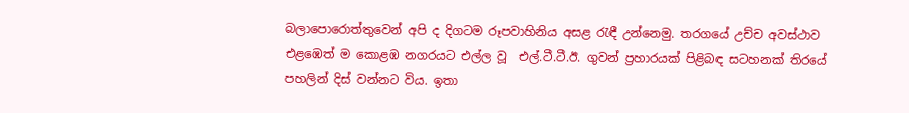බලාපොරොත්තුවෙන් අපි ද දිගටම රූපවාහිනිය අසළ රැඳී උන්නෙමු. තරගයේ උච්ච අවස්ථාව එළඹෙත් ම කොළඹ නගරයට එල්ල වූ  එල්.ටී.ටී.ඊ. ගුවන් ප්‍රහාරයක් පිළිබඳ සටහනක් තිරයේ පහලින් දිස් වන්නට විය. ඉතා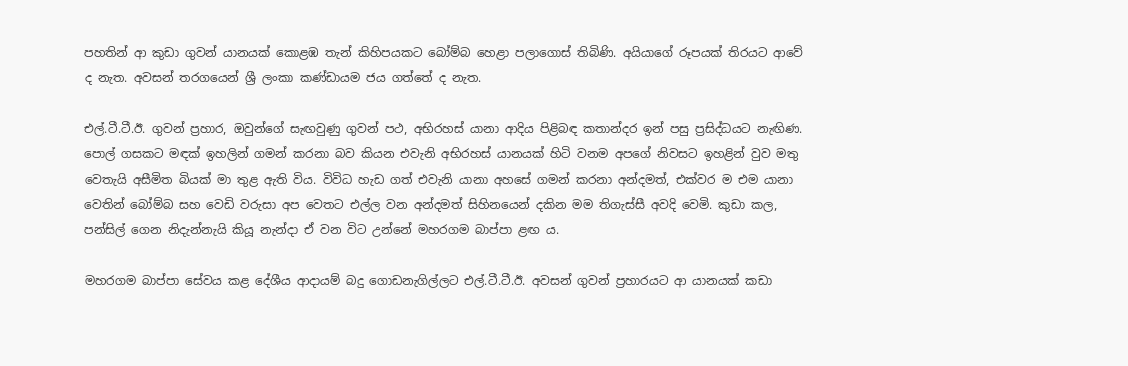පහතින් ආ කුඩා ගුවන් යානයක් කොළඹ තැන් කිහිපයකට බෝම්බ හෙළා පලාගොස් තිබිණි. අයියාගේ රූපයක් තිරයට ආවේ ද නැත. අවසන් තරගයෙන් ශ්‍රී ලංකා කණ්ඩායම ජය ගත්තේ ද නැත.

එල්.ටී.ටී.ඊ. ගුවන් ප්‍රහාර, ඔවුන්ගේ සැඟවුණු ගුවන් පථ, අභිරහස් යානා ආදිය පිළිබඳ කතාන්දර ඉන් පසු ප්‍රසිද්ධයට නැඟිණ. පොල් ගසකට මඳක් ‍ඉහලින් ගමන් කරනා බව කියන එවැනි අභිරහස් යානයක් හිටි වනම අපගේ නිවසට ඉහළින් වුව මතු වෙතැයි අසීමිත බියක් මා තුළ ඇති විය. විවිධ හැඩ ගත් එවැනි යානා අහසේ ගමන් කරනා අන්දමත්, එක්වර ම එම යානා වෙතින් බෝම්බ සහ වෙඩි වරුසා අප වෙත‍ට එල්ල වන අන්දමත් සිහිනයෙන් දකින මම තිගැස්සී අවදි වෙමි. කුඩා කල, පන්සිල් ගෙන නිදැන්නැයි කියූ නැන්දා ඒ වන විට උන්නේ මහරගම බාප්පා ළඟ ය.

මහරගම බාප්පා සේවය කළ දේශීය ආදායම් බදු ගොඩනැගිල්ල‍ට එල්.ටී.ටී.ඊ. අවසන් ගුවන් ප්‍රහාරය‍ට ආ යානයක් කඩා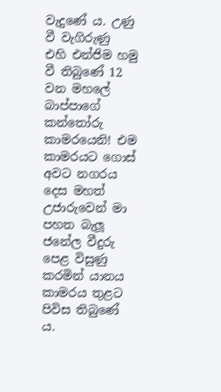වැදුණේ ය. උණු වී වැගිරුණු එහි ‍එන්ජිම හමු වී තිබුණේ 12 වන මහලේ බාප්පාගේ කන්තෝරු කාමරයෙනි! එම කාමරය‍ට ගොස් අවට නගරය දෙස මහත් උජාරුවෙන් මා පහත බැලූ ජනේල වීදුරු පෙළ විසුණු කරමින් යානය කාමරය තුළට පිවිස තිබුණේ ය.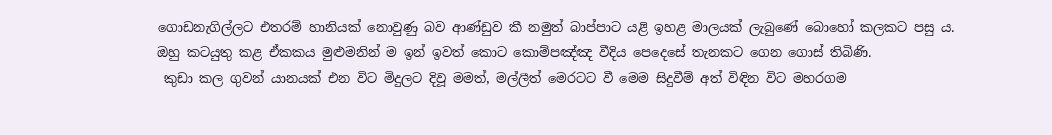ගොඩනැගිල්ල‍ට එතරම් හානියක් නොවුණු බ‍ව ආණ්ඩුව කී නමුත් බාප්පාට යළි ‍ඉහළ මාලයක් ලැබුණේ බොහෝ කලකට පසු ය. ඔහු කටයුතු කළ ඒකකය මුළුමනින් ම ඉන් ඉවත් කොට කොම්පඤ්ඤ වීදිය පෙදෙසේ තැනකට ගෙන ගොස් තිබිණි.
 කුඩා කල ගුවන් යානයක් එන විට මිදුලට දිවූ මමත්, මල්ලීත් මෙරටට වී මෙම සිදුවීම් අත් විඳින විට මහරගම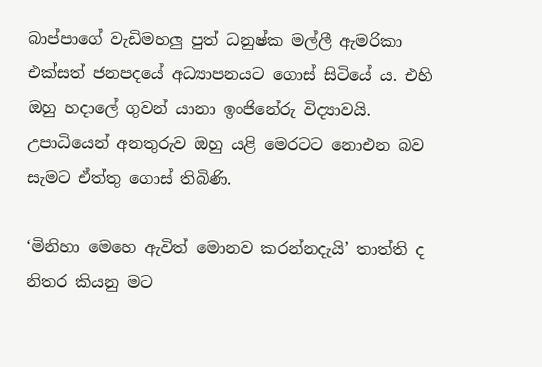බාප්පාගේ වැඩිමහලු පුත් ධනුෂ්ක මල්ලී ඇමරිකා එක්සත් ජනපදයේ අධ්‍යාපනයට ගොස් සිටියේ ය. එහි ඔහු හදාලේ ගුවන් යානා ඉංජිනේරු විද්‍යාවයි. උපාධියෙන් අනතුරුව ඔහු යළි මෙරටට නොඑන බව සැමට ඒත්තු ගොස් තිබිණි.

‘මිනිහා මෙහෙ ඇවිත් මොනව කරන්නදැයි’ තාත්ති ද නිතර කියනු මට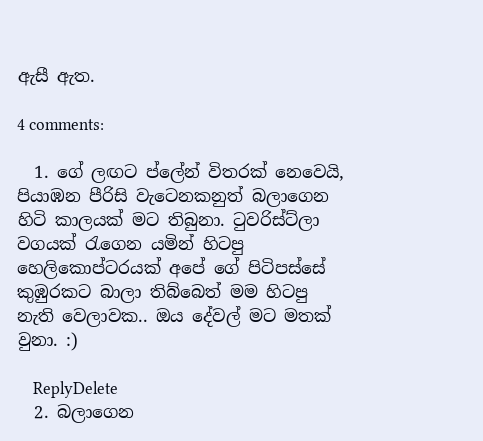ඇසී ඇත.

4 comments:

  1. ගේ ලඟට ප්ලේන් විතරක් නෙවෙයි, පියාඹන පීරිසි වැටෙනකනුත් බලාගෙන හිටි කාලයක් මට තිබුනා. ටුවරිස්ට්ලා වගයක් රැගෙන යමින් හිටපු හෙලිකොප්ටරයක් අපේ ගේ පිටිපස්සේ කුඹුරකට බාලා තිබ්බෙත් මම හිටපු නැති වෙලාවක.. ඔය දේවල් මට මතක් වුනා. :)

    ReplyDelete
  2. බලාගෙන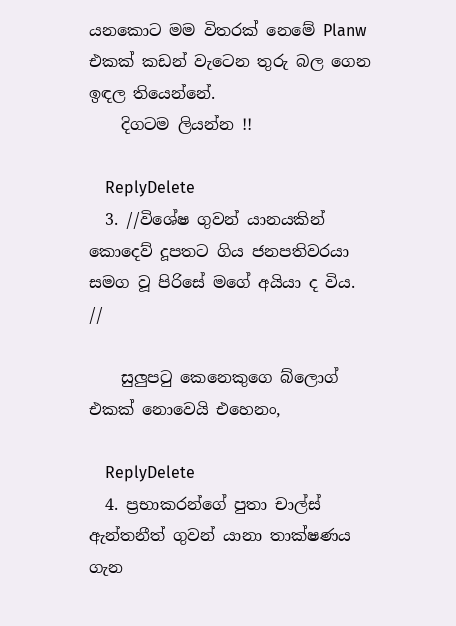යනකොට මම විතරක් නෙමේ Planw එකක් කඩන් වැටෙන තුරු බල ගෙන ඉඳල තියෙන්නේ.
    දිගටම ලියන්න !!

    ReplyDelete
  3. //විශේෂ ගුවන් යානයකින් කොදෙව් දූපතට ගිය ජනපතිවරයා සමග වූ පිරිසේ මගේ අයියා ද විය. //

    සුලුපටු කෙනෙකුගෙ බ්ලොග් එකක් නොවෙයි එහෙනං,

    ReplyDelete
  4. ප්‍රභාකරන්ගේ පුතා චාල්ස් ඇන්තනීත් ගුවන් යානා තාක්ෂණය ගැන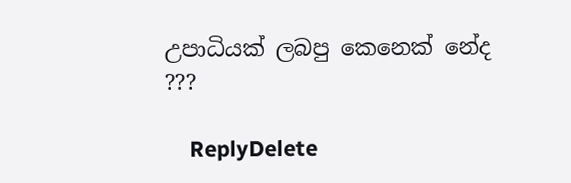උපාධියක් ලබපු කෙනෙක් නේද ???

    ReplyDelete